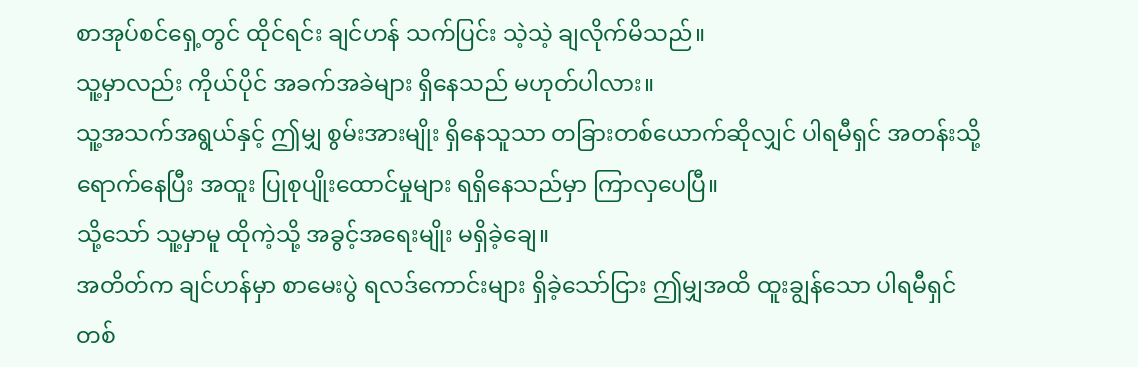စာအုပ်စင်ရှေ့တွင် ထိုင်ရင်း ချင်ဟန် သက်ပြင်း သဲ့သဲ့ ချလိုက်မိသည်။
သူ့မှာလည်း ကိုယ်ပိုင် အခက်အခဲများ ရှိနေသည် မဟုတ်ပါလား။
သူ့အသက်အရွယ်နှင့် ဤမျှ စွမ်းအားမျိုး ရှိနေသူသာ တခြားတစ်ယောက်ဆိုလျှင် ပါရမီရှင် အတန်းသို့ ရောက်နေပြီး အထူး ပြုစုပျိုးထောင်မှုများ ရရှိနေသည်မှာ ကြာလှပေပြီ။
သို့သော် သူ့မှာမူ ထိုကဲ့သို့ အခွင့်အရေးမျိုး မရှိခဲ့ချေ။
အတိတ်က ချင်ဟန်မှာ စာမေးပွဲ ရလဒ်ကောင်းများ ရှိခဲ့သော်ငြား ဤမျှအထိ ထူးချွန်သော ပါရမီရှင် တစ်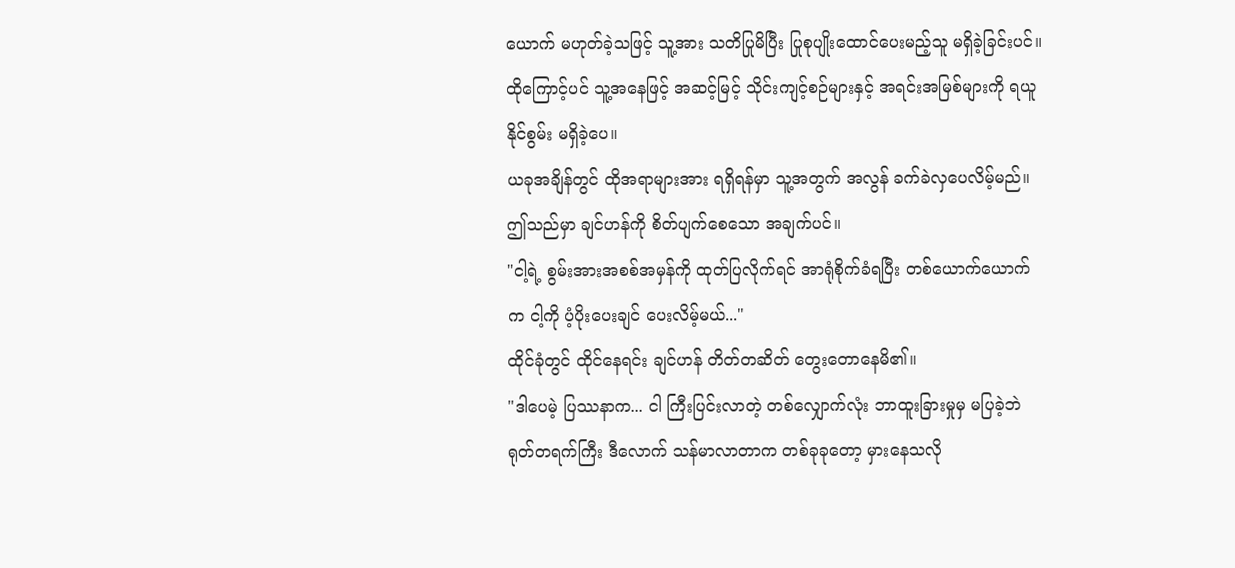ယောက် မဟုတ်ခဲ့သဖြင့် သူ့အား သတိပြုမိပြီး ပြုစုပျိုးထောင်ပေးမည့်သူ မရှိခဲ့ခြင်းပင်။
ထိုကြောင့်ပင် သူ့အနေဖြင့် အဆင့်မြင့် သိုင်းကျင့်စဉ်များနှင့် အရင်းအမြစ်များကို ရယူနိုင်စွမ်း မရှိခဲ့ပေ။
ယခုအချိန်တွင် ထိုအရာများအား ရရှိရန်မှာ သူ့အတွက် အလွန် ခက်ခဲလှပေလိမ့်မည်။
ဤသည်မှာ ချင်ဟန်ကို စိတ်ပျက်စေသော အချက်ပင်။
"ငါ့ရဲ့ စွမ်းအားအစစ်အမှန်ကို ထုတ်ပြလိုက်ရင် အာရုံစိုက်ခံရပြီး တစ်ယောက်ယောက်က ငါ့ကို ပံ့ပိုးပေးချင် ပေးလိမ့်မယ်..."
ထိုင်ခုံတွင် ထိုင်နေရင်း ချင်ဟန် တိတ်တဆိတ် တွေးတောနေမိ၏။
"ဒါပေမဲ့ ပြဿနာက... ငါ ကြီးပြင်းလာတဲ့ တစ်လျှောက်လုံး ဘာထူးခြားမှုမှ မပြခဲ့ဘဲ ရုတ်တရက်ကြီး ဒီလောက် သန်မာလာတာက တစ်ခုခုတော့ မှားနေသလို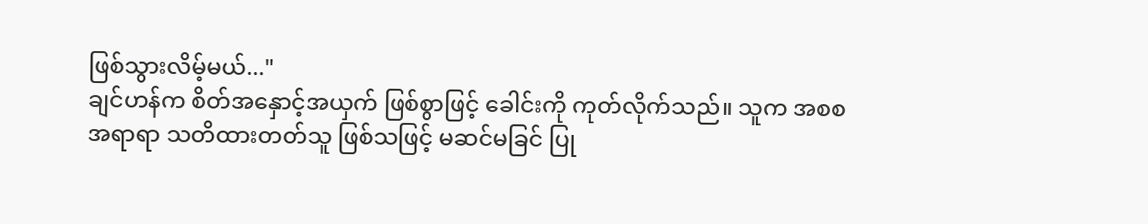ဖြစ်သွားလိမ့်မယ်..."
ချင်ဟန်က စိတ်အနှောင့်အယှက် ဖြစ်စွာဖြင့် ခေါင်းကို ကုတ်လိုက်သည်။ သူက အစစအရာရာ သတိထားတတ်သူ ဖြစ်သဖြင့် မဆင်မခြင် ပြု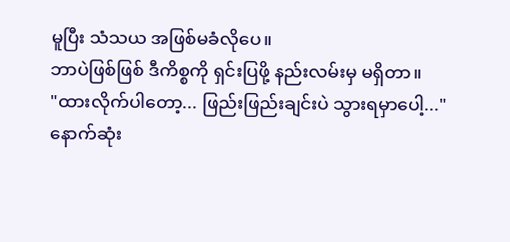မူပြီး သံသယ အဖြစ်မခံလိုပေ။
ဘာပဲဖြစ်ဖြစ် ဒီကိစ္စကို ရှင်းပြဖို့ နည်းလမ်းမှ မရှိတာ။
"ထားလိုက်ပါတော့... ဖြည်းဖြည်းချင်းပဲ သွားရမှာပေါ့..."
နောက်ဆုံး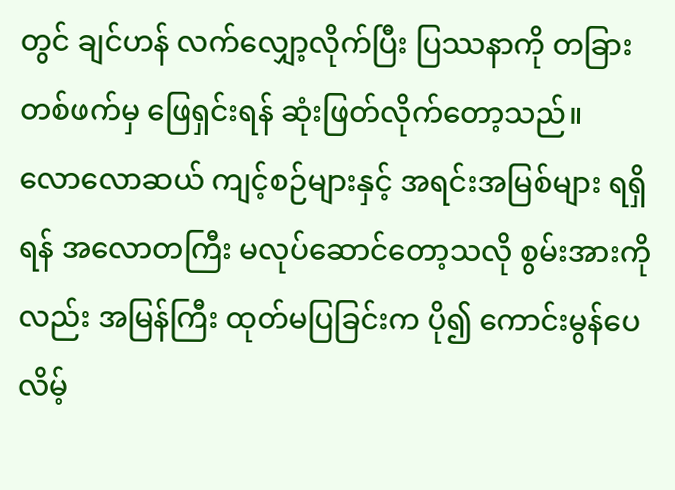တွင် ချင်ဟန် လက်လျှော့လိုက်ပြီး ပြဿနာကို တခြားတစ်ဖက်မှ ဖြေရှင်းရန် ဆုံးဖြတ်လိုက်တော့သည်။
လောလောဆယ် ကျင့်စဉ်များနှင့် အရင်းအမြစ်များ ရရှိရန် အလောတကြီး မလုပ်ဆောင်တော့သလို စွမ်းအားကိုလည်း အမြန်ကြီး ထုတ်မပြခြင်းက ပို၍ ကောင်းမွန်ပေလိမ့်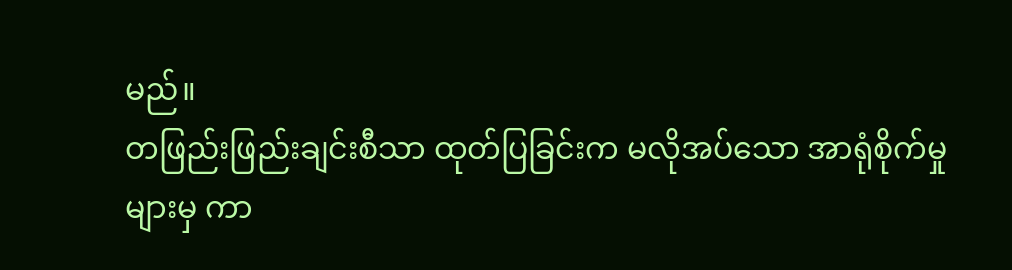မည်။
တဖြည်းဖြည်းချင်းစီသာ ထုတ်ပြခြင်းက မလိုအပ်သော အာရုံစိုက်မှုများမှ ကာ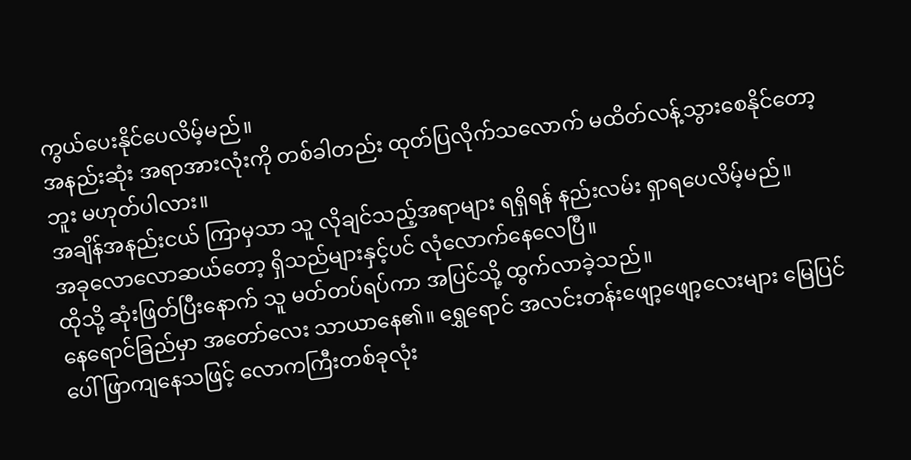ကွယ်ပေးနိုင်ပေလိမ့်မည်။
အနည်းဆုံး အရာအားလုံးကို တစ်ခါတည်း ထုတ်ပြလိုက်သလောက် မထိတ်လန့်သွားစေနိုင်တော့ဘူး မဟုတ်ပါလား။
အချိန်အနည်းငယ် ကြာမှသာ သူ လိုချင်သည့်အရာများ ရရှိရန် နည်းလမ်း ရှာရပေလိမ့်မည်။
အခုလောလောဆယ်တော့ ရှိသည်များနှင့်ပင် လုံလောက်နေလေပြီ။
ထိုသို့ ဆုံးဖြတ်ပြီးနောက် သူ မတ်တပ်ရပ်ကာ အပြင်သို့ ထွက်လာခဲ့သည်။
နေရောင်ခြည်မှာ အတော်လေး သာယာနေ၏။ ရွှေရောင် အလင်းတန်းဖျော့ဖျော့လေးများ မြေပြင်ပေါ် ဖြာကျနေသဖြင့် လောကကြီးတစ်ခုလုံး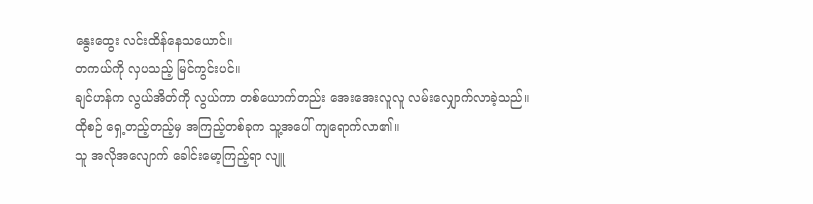နွေးထွေး လင်းထိန်နေသယောင်။
တကယ်ကို လှပသည့် မြင်ကွင်းပင်။
ချင်ဟန်က လွယ်အိတ်ကို လွယ်ကာ တစ်ယောက်တည်း အေးအေးလူလူ လမ်းလျှောက်လာခဲ့သည်။
ထိုစဉ် ရှေ့တည့်တည့်မှ အကြည့်တစ်ခုက သူ့အပေါ် ကျရောက်လာ၏။
သူ အလိုအလျောက် ခေါင်းမော့ကြည့်ရာ လျူ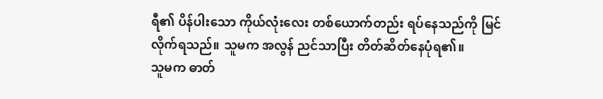ရီ၏ ပိန်ပါးသော ကိုယ်လုံးလေး တစ်ယောက်တည်း ရပ်နေသည်ကို မြင်လိုက်ရသည်။ သူမက အလွန် ညင်သာပြီး တိတ်ဆိတ်နေပုံရ၏။
သူမက ဓာတ်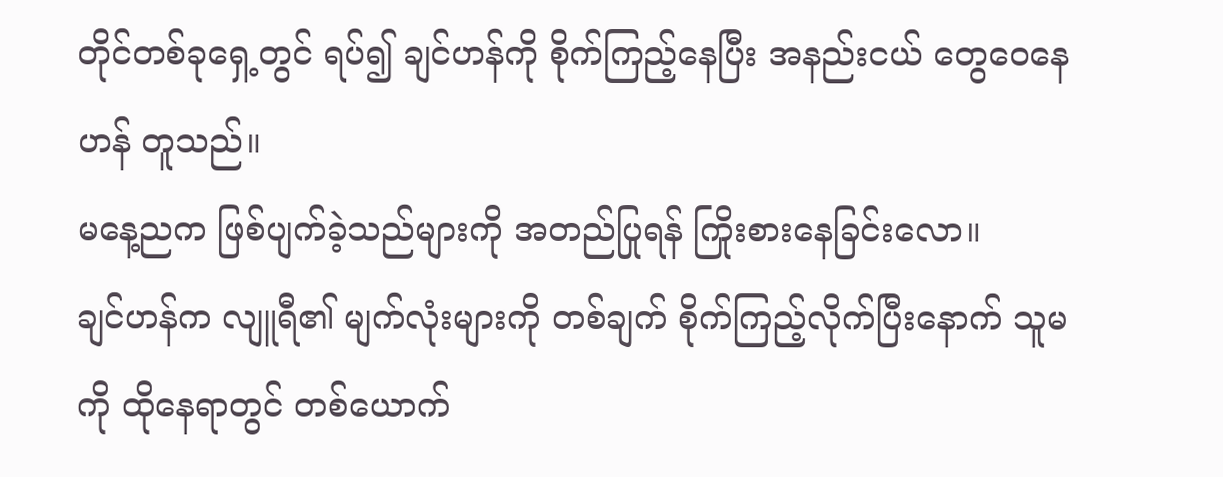တိုင်တစ်ခုရှေ့တွင် ရပ်၍ ချင်ဟန်ကို စိုက်ကြည့်နေပြီး အနည်းငယ် တွေဝေနေဟန် တူသည်။
မနေ့ညက ဖြစ်ပျက်ခဲ့သည်များကို အတည်ပြုရန် ကြိုးစားနေခြင်းလော။
ချင်ဟန်က လျူရီ၏ မျက်လုံးများကို တစ်ချက် စိုက်ကြည့်လိုက်ပြီးနောက် သူမကို ထိုနေရာတွင် တစ်ယောက်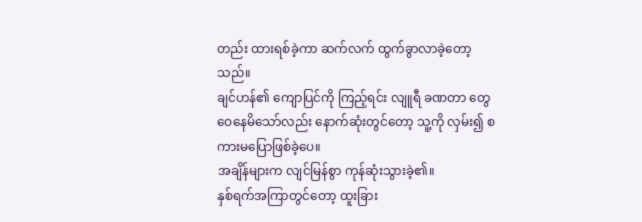တည်း ထားရစ်ခဲ့ကာ ဆက်လက် ထွက်ခွာလာခဲ့တော့သည်။
ချင်ဟန်၏ ကျောပြင်ကို ကြည့်ရင်း လျူရီ ခဏတာ တွေဝေနေမိသော်လည်း နောက်ဆုံးတွင်တော့ သူ့ကို လှမ်း၍ စကားမပြောဖြစ်ခဲ့ပေ။
အချိန်များက လျင်မြန်စွာ ကုန်ဆုံးသွားခဲ့၏။
နှစ်ရက်အကြာတွင်တော့ ထူးခြား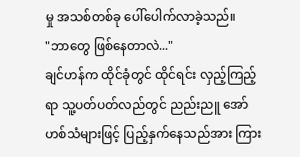မှု အသစ်တစ်ခု ပေါ်ပေါက်လာခဲ့သည်။
"ဘာတွေ ဖြစ်နေတာလဲ..."
ချင်ဟန်က ထိုင်ခုံတွင် ထိုင်ရင်း လှည့်ကြည့်ရာ သူ့ပတ်ပတ်လည်တွင် ညည်းညူ အော်ဟစ်သံများဖြင့် ပြည့်နှက်နေသည်အား ကြား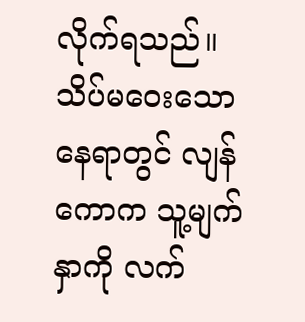လိုက်ရသည်။
သိပ်မဝေးသော နေရာတွင် လျန်ကောက သူ့မျက်နှာကို လက်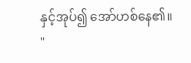နှင့်အုပ်၍ အော်ဟစ်နေ၏။
"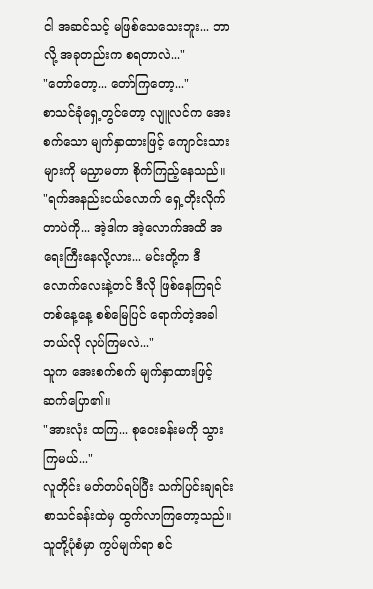ငါ အဆင်သင့် မဖြစ်သေသေးဘူး... ဘာလို့ အခုတည်းက စရတာလဲ..."
"တော်တော့... တော်ကြတော့..."
စာသင်ခုံရှေ့တွင်တော့ လျူလင်က အေးစက်သော မျက်နှာထားဖြင့် ကျောင်းသားများကို မညှာမတာ စိုက်ကြည့်နေသည်။
"ရက်အနည်းငယ်လောက် ရှေ့တိုးလိုက်တာပဲကို... အဲ့ဒါက အဲ့လောက်အထိ အရေးကြီးနေလို့လား... မင်းတို့က ဒီလောက်လေးနဲ့တင် ဒီလို ဖြစ်နေကြရင် တစ်နေ့နေ့ စစ်မြေပြင် ရောက်တဲ့အခါ ဘယ်လို လုပ်ကြမလဲ..."
သူက အေးစက်စက် မျက်နှာထားဖြင့် ဆက်ပြော၏။
"အားလုံး ထကြ... စုဝေးခန်းမကို သွားကြမယ်..."
လူတိုင်း မတ်တပ်ရပ်ပြီး သက်ပြင်းချရင်း စာသင်ခန်းထဲမှ ထွက်လာကြတော့သည်။ သူတို့ပုံစံမှာ ကွပ်မျက်ရာ စင်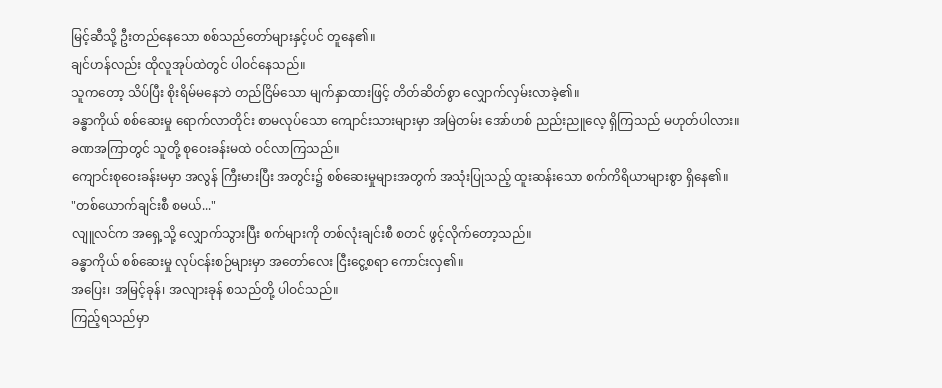မြင့်ဆီသို့ ဦးတည်နေသော စစ်သည်တော်များနှင့်ပင် တူနေ၏။
ချင်ဟန်လည်း ထိုလူအုပ်ထဲတွင် ပါဝင်နေသည်။
သူကတော့ သိပ်ပြီး စိုးရိမ်မနေဘဲ တည်ငြိမ်သော မျက်နှာထားဖြင့် တိတ်ဆိတ်စွာ လျှောက်လှမ်းလာခဲ့၏။
ခန္ဓာကိုယ် စစ်ဆေးမှု ရောက်လာတိုင်း စာမလုပ်သော ကျောင်းသားများမှာ အမြဲတမ်း အော်ဟစ် ညည်းညူလေ့ ရှိကြသည် မဟုတ်ပါလား။
ခဏအကြာတွင် သူတို့ စုဝေးခန်းမထဲ ဝင်လာကြသည်။
ကျောင်းစုဝေးခန်းမမှာ အလွန် ကြီးမားပြီး အတွင်း၌ စစ်ဆေးမှုများအတွက် အသုံးပြုသည့် ထူးဆန်းသော စက်ကိရိယာများစွာ ရှိနေ၏။
"တစ်ယောက်ချင်းစီ စမယ်..."
လျူလင်က အရှေ့သို့ လျှောက်သွားပြီး စက်များကို တစ်လုံးချင်းစီ စတင် ဖွင့်လိုက်တော့သည်။
ခန္ဓာကိုယ် စစ်ဆေးမှု လုပ်ငန်းစဉ်များမှာ အတော်လေး ငြီးငွေ့စရာ ကောင်းလှ၏။
အပြေး၊ အမြင့်ခုန်၊ အလျားခုန် စသည်တို့ ပါဝင်သည်။
ကြည့်ရသည်မှာ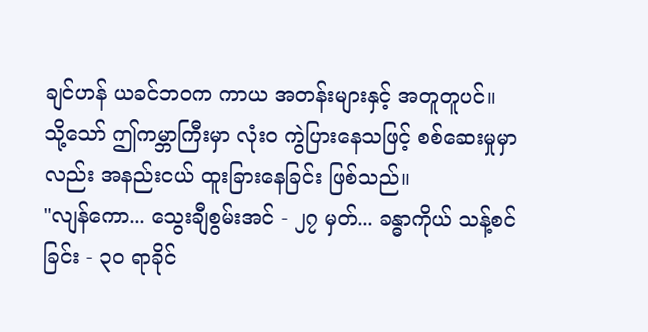ချင်ဟန် ယခင်ဘဝက ကာယ အတန်းများနှင့် အတူတူပင်။
သို့သော် ဤကမ္ဘာကြီးမှာ လုံးဝ ကွဲပြားနေသဖြင့် စစ်ဆေးမှုမှာလည်း အနည်းငယ် ထူးခြားနေခြင်း ဖြစ်သည်။
"လျန်ကော... သွေးချီစွမ်းအင် - ၂၇ မှတ်... ခန္ဓာကိုယ် သန့်စင်ခြင်း - ၃၀ ရာခိုင်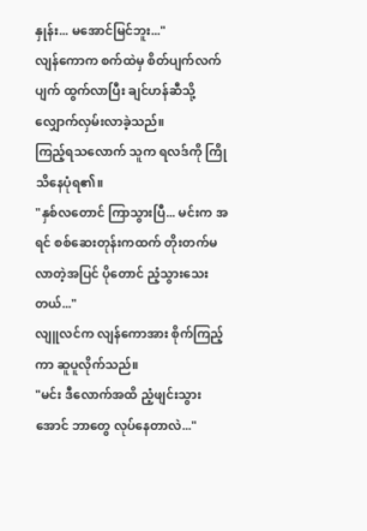နှုန်း... မအောင်မြင်ဘူး..."
လျန်ကောက စက်ထဲမှ စိတ်ပျက်လက်ပျက် ထွက်လာပြီး ချင်ဟန်ဆီသို့ လျှောက်လှမ်းလာခဲ့သည်။
ကြည့်ရသလောက် သူက ရလဒ်ကို ကြိုသိနေပုံရ၏။
"နှစ်လတောင် ကြာသွားပြီ... မင်းက အရင် စစ်ဆေးတုန်းကထက် တိုးတက်မလာတဲ့အပြင် ပိုတောင် ညံ့သွားသေးတယ်..."
လျူလင်က လျန်ကောအား စိုက်ကြည့်ကာ ဆူပူလိုက်သည်။
"မင်း ဒီလောက်အထိ ညံ့ဖျင်းသွားအောင် ဘာတွေ လုပ်နေတာလဲ..."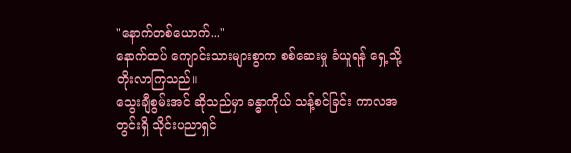"နောက်တစ်ယောက်..."
နောက်ထပ် ကျောင်းသားများစွာက စစ်ဆေးမှု ခံယူရန် ရှေ့သို့ တိုးလာကြသည်။
သွေးချီစွမ်းအင် ဆိုသည်မှာ ခန္ဓာကိုယ် သန့်စင်ခြင်း ကာလအတွင်းရှိ သိုင်းပညာရှင်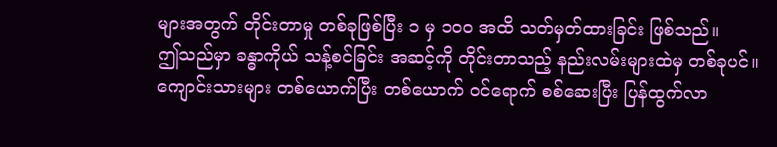များအတွက် တိုင်းတာမှု တစ်ခုဖြစ်ပြီး ၁ မှ ၁၀၀ အထိ သတ်မှတ်ထားခြင်း ဖြစ်သည်။
ဤသည်မှာ ခန္ဓာကိုယ် သန့်စင်ခြင်း အဆင့်ကို တိုင်းတာသည့် နည်းလမ်းများထဲမှ တစ်ခုပင်။
ကျောင်းသားများ တစ်ယောက်ပြီး တစ်ယောက် ဝင်ရောက် စစ်ဆေးပြီး ပြန်ထွက်လာ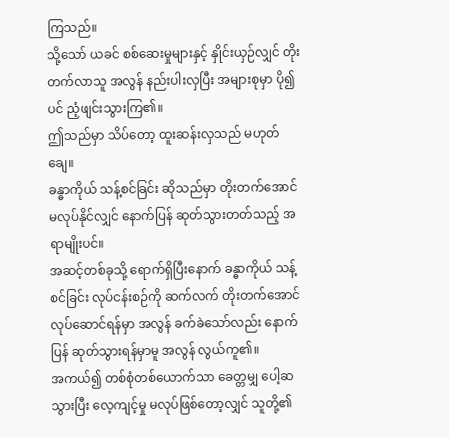ကြသည်။
သို့သော် ယခင် စစ်ဆေးမှုများနှင့် နှိုင်းယှဉ်လျှင် တိုးတက်လာသူ အလွန် နည်းပါးလှပြီး အများစုမှာ ပို၍ပင် ညံ့ဖျင်းသွားကြ၏။
ဤသည်မှာ သိပ်တော့ ထူးဆန်းလှသည် မဟုတ်ချေ။
ခန္ဓာကိုယ် သန့်စင်ခြင်း ဆိုသည်မှာ တိုးတက်အောင် မလုပ်နိုင်လျှင် နောက်ပြန် ဆုတ်သွားတတ်သည့် အရာမျိုးပင်။
အဆင့်တစ်ခုသို့ ရောက်ရှိပြီးနောက် ခန္ဓာကိုယ် သန့်စင်ခြင်း လုပ်ငန်းစဉ်ကို ဆက်လက် တိုးတက်အောင် လုပ်ဆောင်ရန်မှာ အလွန် ခက်ခဲသော်လည်း နောက်ပြန် ဆုတ်သွားရန်မှာမူ အလွန် လွယ်ကူ၏။
အကယ်၍ တစ်စုံတစ်ယောက်သာ ခေတ္တမျှ ပေါ့ဆသွားပြီး လေ့ကျင့်မှု မလုပ်ဖြစ်တော့လျှင် သူတို့၏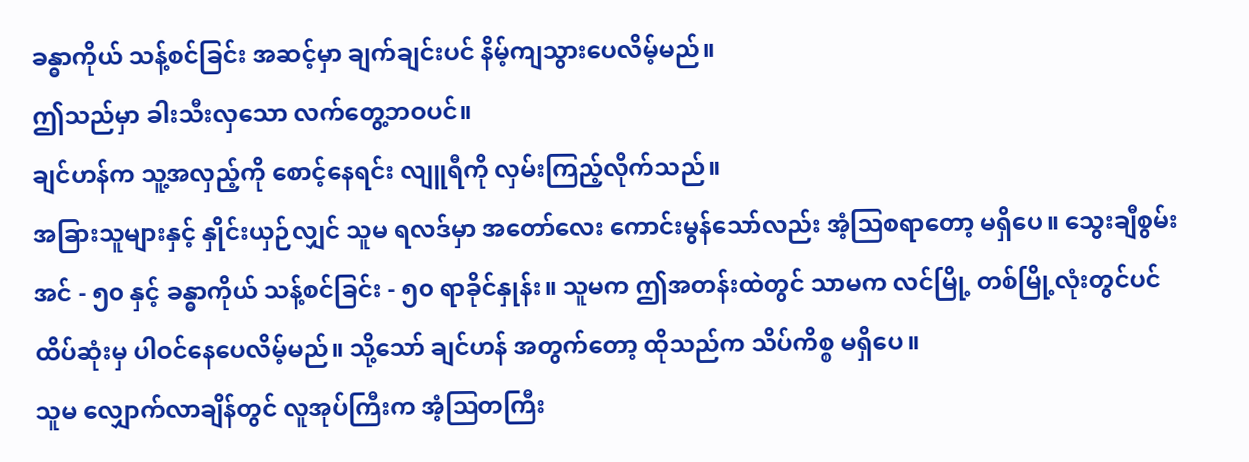ခန္ဓာကိုယ် သန့်စင်ခြင်း အဆင့်မှာ ချက်ချင်းပင် နိမ့်ကျသွားပေလိမ့်မည်။
ဤသည်မှာ ခါးသီးလှသော လက်တွေ့ဘဝပင်။
ချင်ဟန်က သူ့အလှည့်ကို စောင့်နေရင်း လျူရီကို လှမ်းကြည့်လိုက်သည်။
အခြားသူများနှင့် နှိုင်းယှဉ်လျှင် သူမ ရလဒ်မှာ အတော်လေး ကောင်းမွန်သော်လည်း အံ့ဩစရာတော့ မရှိပေ။ သွေးချီစွမ်းအင် - ၅၀ နှင့် ခန္ဓာကိုယ် သန့်စင်ခြင်း - ၅၀ ရာခိုင်နှုန်း။ သူမက ဤအတန်းထဲတွင် သာမက လင်မြို့ တစ်မြို့လုံးတွင်ပင် ထိပ်ဆုံးမှ ပါဝင်နေပေလိမ့်မည်။ သို့သော် ချင်ဟန် အတွက်တော့ ထိုသည်က သိပ်ကိစ္စ မရှိပေ။
သူမ လျှောက်လာချိန်တွင် လူအုပ်ကြီးက အံ့ဩတကြီး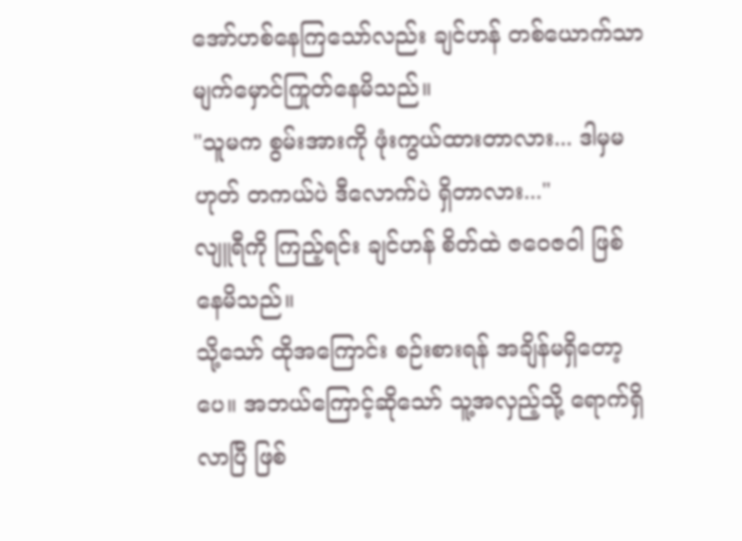အော်ဟစ်နေကြသော်လည်း ချင်ဟန် တစ်ယောက်သာ မျက်မှောင်ကြုတ်နေမိသည်။
"သူမက စွမ်းအားကို ဖုံးကွယ်ထားတာလား... ဒါမှမဟုတ် တကယ်ပဲ ဒီလောက်ပဲ ရှိတာလား..."
လျူရီကို ကြည့်ရင်း ချင်ဟန် စိတ်ထဲ ဇဝေဇဝါ ဖြစ်နေမိသည်။
သို့သော် ထိုအကြောင်း စဉ်းစားရန် အချိန်မရှိတော့ပေ။ အဘယ်ကြောင့်ဆိုသော် သူ့အလှည့်သို့ ရောက်ရှိလာပြီ ဖြစ်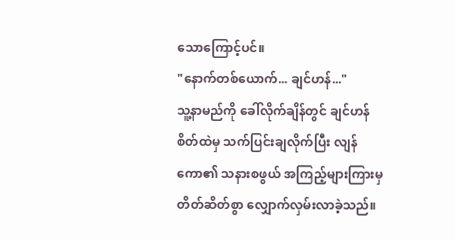သောကြောင့်ပင်။
"နောက်တစ်ယောက်... ချင်ဟန်..."
သူ့နာမည်ကို ခေါ်လိုက်ချိန်တွင် ချင်ဟန် စိတ်ထဲမှ သက်ပြင်းချလိုက်ပြီး လျန်ကော၏ သနားစဖွယ် အကြည့်များကြားမှ တိတ်ဆိတ်စွာ လျှောက်လှမ်းလာခဲ့သည်။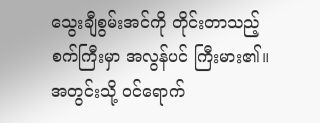သွေးချီစွမ်းအင်ကို တိုင်းတာသည့် စက်ကြီးမှာ အလွန်ပင် ကြီးမား၏။
အတွင်းသို့ ဝင်ရောက်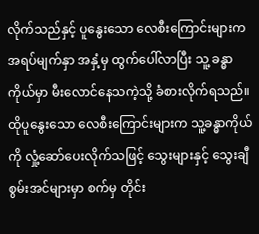လိုက်သည်နှင့် ပူနွေးသော လေစီးကြောင်းများက အရပ်မျက်နှာ အနှံ့မှ ထွက်ပေါ်လာပြီး သူ့ ခန္ဓာကိုယ်မှာ မီးလောင်နေသကဲ့သို့ ခံစားလိုက်ရသည်။ ထိုပူနွေးသော လေစီးကြောင်းများက သူ့ခန္ဓာကိုယ်ကို လှုံ့ဆော်ပေးလိုက်သဖြင့် သွေးများနှင့် သွေးချီစွမ်းအင်များမှာ စက်မှ တိုင်း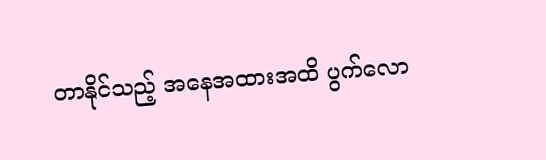တာနိုင်သည့် အနေအထားအထိ ပွက်လော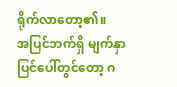ရိုက်လာတော့၏။
အပြင်ဘက်ရှိ မျက်နှာပြင်ပေါ်တွင်တော့ ဂ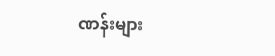ဏန်းများ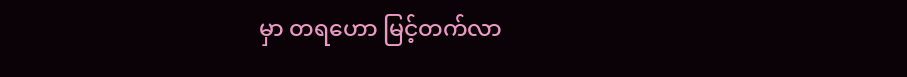မှာ တရဟော မြင့်တက်လာ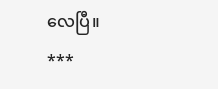လေပြီ။
***